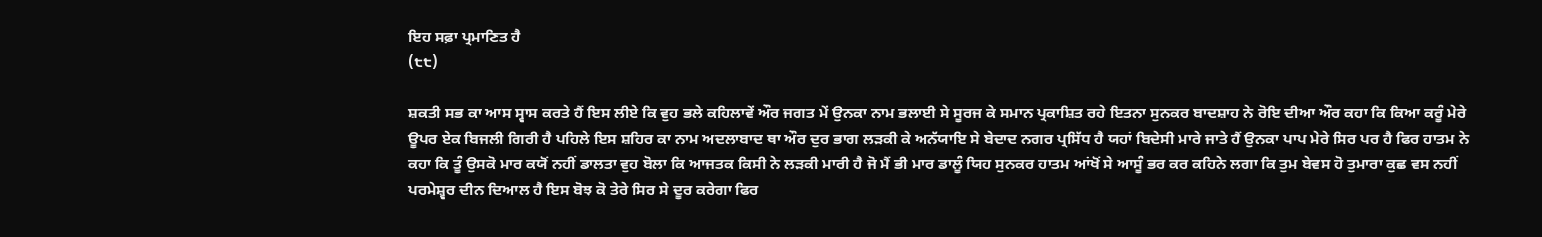ਇਹ ਸਫ਼ਾ ਪ੍ਰਮਾਣਿਤ ਹੈ
(੮੮)

ਸ਼ਕਤੀ ਸਭ ਕਾ ਆਸ ਸ੍ਵਾਸ ਕਰਤੇ ਹੈਂ ਇਸ ਲੀਏ ਕਿ ਵੁਹ ਭਲੇ ਕਹਿਲਾਵੇਂ ਔਰ ਜਗਤ ਮੇਂ ਉਨਕਾ ਨਾਮ ਭਲਾਈ ਸੇ ਸੂਰਜ ਕੇ ਸਮਾਨ ਪ੍ਰਕਾਸ਼ਿਤ ਰਹੇ ਇਤਨਾ ਸੁਨਕਰ ਬਾਦਸ਼ਾਹ ਨੇ ਰੋਇ ਦੀਆ ਔਰ ਕਹਾ ਕਿ ਕਿਆ ਕਰੂੰ ਮੇਰੇ ਊਪਰ ਏਕ ਬਿਜਲੀ ਗਿਰੀ ਹੈ ਪਹਿਲੇ ਇਸ ਸ਼ਹਿਰ ਕਾ ਨਾਮ ਅਦਲਾਬਾਦ ਥਾ ਔਰ ਦੁਰ ਭਾਗ ਲੜਕੀ ਕੇ ਅਨੱਯਾਇ ਸੇ ਬੇਦਾਦ ਨਗਰ ਪ੍ਰਸਿੱਧ ਹੈ ਯਹਾਂ ਬਿਦੇਸੀ ਮਾਰੇ ਜਾਤੇ ਹੈਂ ਉਨਕਾ ਪਾਪ ਮੇਰੇ ਸਿਰ ਪਰ ਹੈ ਫਿਰ ਹਾਤਮ ਨੇ ਕਹਾ ਕਿ ਤੂੰ ਉਸਕੋ ਮਾਰ ਕਯੋਂ ਨਹੀਂ ਡਾਲਤਾ ਵੁਹ ਬੋਲਾ ਕਿ ਆਜਤਕ ਕਿਸੀ ਨੇ ਲੜਕੀ ਮਾਰੀ ਹੈ ਜੋ ਮੈਂ ਭੀ ਮਾਰ ਡਾਲੂੰ ਯਿਹ ਸੁਨਕਰ ਹਾਤਮ ਆਂਖੋਂ ਸੇ ਆਸੂੰ ਭਰ ਕਰ ਕਹਿਨੇ ਲਗਾ ਕਿ ਤੁਮ ਬੇਵਸ ਹੋ ਤੁਮਾਰਾ ਕੁਛ ਵਸ ਨਹੀਂ ਪਰਮੇਸ਼੍ਵਰ ਦੀਨ ਦਿਆਲ ਹੈ ਇਸ ਬੋਝ ਕੋ ਤੇਰੇ ਸਿਰ ਸੇ ਦੂਰ ਕਰੇਗਾ ਫਿਰ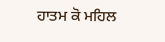ਹਾਤਮ ਕੋ ਮਹਿਲ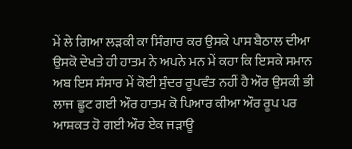ਮੇਂ ਲੇ ਗਿਆ ਲੜਕੀ ਕਾ ਸਿੰਗਾਰ ਕਰ ਉਸਕੇ ਪਾਸ ਬੈਠਾਲ ਦੀਆ ਉਸਕੋ ਦੇਖਤੇ ਹੀ ਹਾਤਮ ਨੇ ਅਪਨੇ ਮਨ ਮੇਂ ਕਹਾ ਕਿ ਇਸਕੇ ਸਮਾਨ ਅਬ ਇਸ ਸੰਸਾਰ ਮੇਂ ਕੋਈ ਸੁੰਦਰ ਰੂਪਵੰਤ ਨਹੀਂ ਹੈ ਔਰ ਉਸਕੀ ਭੀ ਲਾਜ ਛੂਟ ਗਈ ਔਰ ਹਾਤਮ ਕੋ ਪਿਆਰ ਕੀਆ ਔਰ ਰੂਪ ਪਰ ਆਸ਼ਕਤ ਹੋ ਗਈ ਔਰ ਏਕ ਜੜਾਊ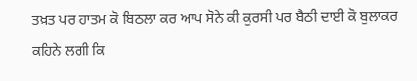ਤਖ਼ਤ ਪਰ ਹਾਤਮ ਕੋ ਬਿਠਲਾ ਕਰ ਆਪ ਸੋਨੇ ਕੀ ਕੁਰਸੀ ਪਰ ਬੈਠੀ ਦਾਈ ਕੋ ਬੁਲਾਕਰ ਕਹਿਨੇ ਲਗੀ ਕਿ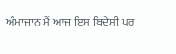ਅੰਮਾਜਾਨ ਮੈਂ ਆਜ ਇਸ ਬਿਦੇਸੀ ਪਰ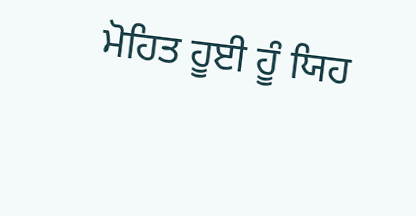ਮੋਹਿਤ ਹੂਈ ਹੂੰ ਯਿਹ